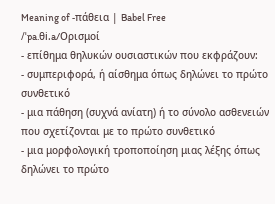Meaning of -πάθεια | Babel Free
/ˈpa.θi.a/Ορισμοί
- επίθημα θηλυκών ουσιαστικών που εκφράζουν:
- συμπεριφορά, ή αίσθημα όπως δηλώνει το πρώτο συνθετικό
- μια πάθηση (συχνά ανίατη) ή το σύνολο ασθενειών που σχετίζονται με το πρώτο συνθετικό
- μια μορφολογική τροποποίηση μιας λέξης όπως δηλώνει το πρώτο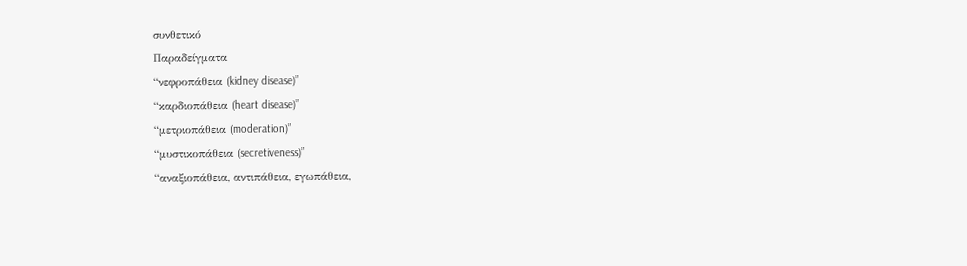συνθετικό
Παραδείγματα
“νεφροπάθεια (kidney disease)”
“καρδιοπάθεια (heart disease)”
“μετριοπάθεια (moderation)”
“μυστικοπάθεια (secretiveness)”
“αναξιοπάθεια, αντιπάθεια, εγωπάθεια,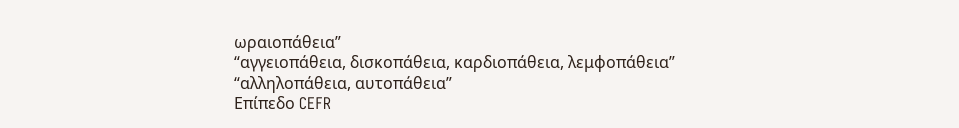ωραιοπάθεια”
“αγγειοπάθεια, δισκοπάθεια, καρδιοπάθεια, λεμφοπάθεια”
“αλληλοπάθεια, αυτοπάθεια”
Επίπεδο CEFR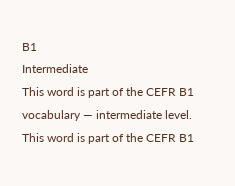B1
Intermediate
This word is part of the CEFR B1 vocabulary — intermediate level.
This word is part of the CEFR B1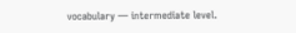vocabulary — intermediate level.